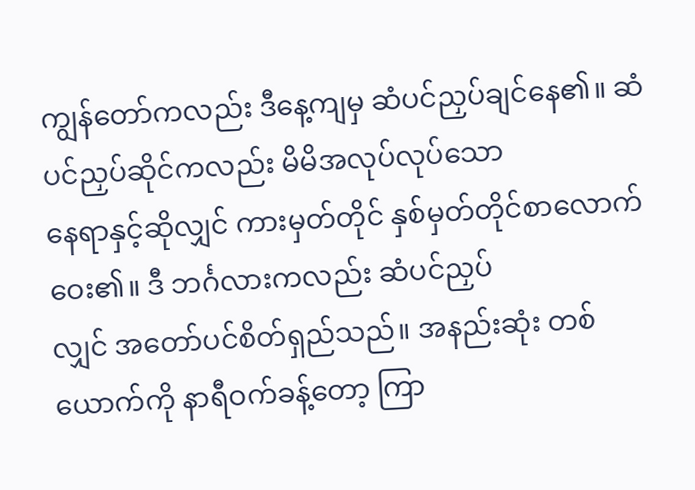ကျွန်တော်ကလည်း ဒီနေ့ကျမှ ဆံပင်ညှပ်ချင်နေ၏။ ဆံပင်ညှပ်ဆိုင်ကလည်း မိမိအလုပ်လုပ်သော
နေရာနှင့်ဆိုလျှင် ကားမှတ်တိုင် နှစ်မှတ်တိုင်စာလောက်ဝေး၏။ ဒီ ဘင်္ဂလားကလည်း ဆံပင်ညှပ်
လျှင် အတော်ပင်စိတ်ရှည်သည်။ အနည်းဆုံး တစ်ယောက်ကို နာရီဝက်ခန့်တော့ ကြာ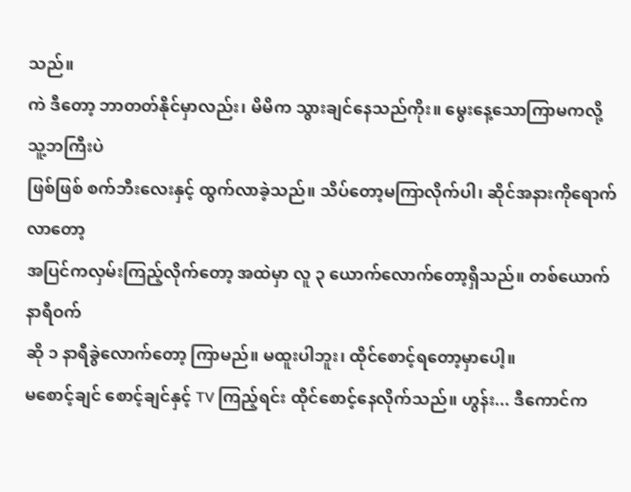သည်။
ကဲ ဒီတော့ ဘာတတ်နိုင်မှာလည်း၊ မိမိက သွားချင်နေသည်ကိုး။ မွေးနေ့သောကြာမကလို့ သူ့ဘကြီးပဲ
ဖြစ်ဖြစ် စက်ဘီးလေးနှင့် ထွက်လာခဲ့သည်။ သိပ်တော့မကြာလိုက်ပါ၊ ဆိုင်အနားကိုရောက်လာတော့
အပြင်ကလှမ်းကြည့်လိုက်တော့ အထဲမှာ လူ ၃ ယောက်လောက်တော့ရှိသည်။ တစ်ယောက် နာရီဝက်
ဆို ၁ နာရီခွဲလောက်တော့ ကြာမည်။ မထူးပါဘူး၊ ထိုင်စောင့်ရတော့မှာပေါ့။
မစောင့်ချင် စောင့်ချင်နှင့် TV ကြည့်ရင်း ထိုင်စောင့်နေလိုက်သည်။ ဟွန်း... ဒီကောင်က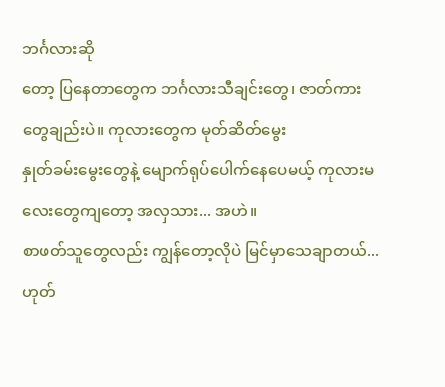ဘင်္ဂလားဆို
တော့ ပြနေတာတွေက ဘင်္ဂလားသီချင်းတွေ၊ ဇာတ်ကားတွေချည်းပဲ။ ကုလားတွေက မုတ်ဆိတ်မွေး
နှုတ်ခမ်းမွေးတွေနဲ့ မျောက်ရုပ်ပေါက်နေပေမယ့် ကုလားမလေးတွေကျတော့ အလှသား... အဟဲ။
စာဖတ်သူတွေလည်း ကျွန်တော့လိုပဲ မြင်မှာသေချာတယ်... ဟုတ်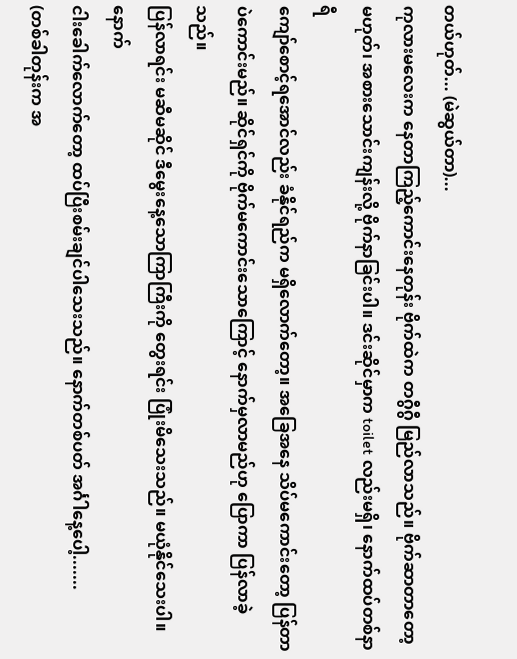တယ်ဟုတ်... (မဲဆွယ်တာ)...
ကုလားမလေးက နေတာကြည့်ကောင်းနေတုန်း ဗိုက်ထဲက တဂွီဂွီ မြည်လာသည်။ ဗိုက်ဆာတာတော့
မဟုတ်၊ အစားသောင်းကျန်းလို့ ဗိုက်နာခြင်းပါ။ ဒင်းဆိုင်မှာက toilet လည်းမရှိ၊ နောက်ထပ်တစ်နာရီ
ကျော်စောင့်ရအောင်လည်း ခံနိုင်ရည်က မရှိလောက်တော့။ အခြေအနေ သိပ်မကောင်းတော့ ပြန်တာ
ပဲကောင်းမည်။ ဆိုင်ရှင်ကို ဗိုက်မကောင်းသောကြောင့် နောက်မှလာမည်ဟု ပြောကာ ပြန်လာခဲ့သည်။
ပြန်လာရင်း မဆီမဆိုင် ဒီမွေးနေ့သောကြာကြီးကို တွေးရင်း ပြုံးမိသေးသည်။ မယုံနိုင်သေးပါ။ နောက်
ငါးခေါက်လောက်တော့ ထပ်ပြီးစမ်းချင်ပါသေးသည်။ နောက်တစ်ပတ် အင်္ဂါနေ့ပေါ့.......
(တစ်ခါတုန်းက အ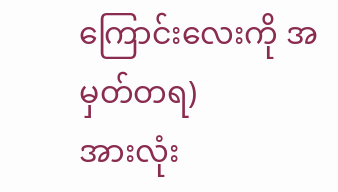ကြောင်းလေးကို အမှတ်တရ)
အားလုံး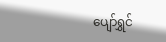ပျော်ရွှင်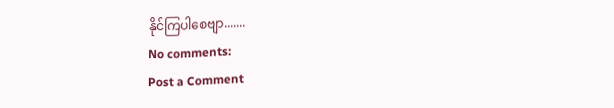နိုင်ကြပါစေဗျာ.......
No comments:
Post a Comment